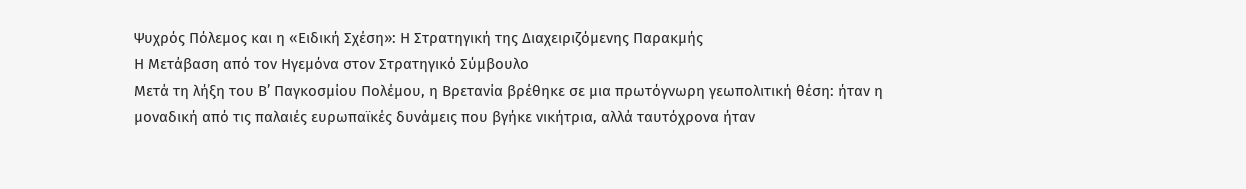Ψυχρός Πόλεμος και η «Ειδική Σχέση»: Η Στρατηγική της Διαχειριζόμενης Παρακμής
Η Μετάβαση από τον Ηγεμόνα στον Στρατηγικό Σύμβουλο
Μετά τη λήξη του Β’ Παγκοσμίου Πολέμου, η Βρετανία βρέθηκε σε μια πρωτόγνωρη γεωπολιτική θέση: ήταν η μοναδική από τις παλαιές ευρωπαϊκές δυνάμεις που βγήκε νικήτρια, αλλά ταυτόχρονα ήταν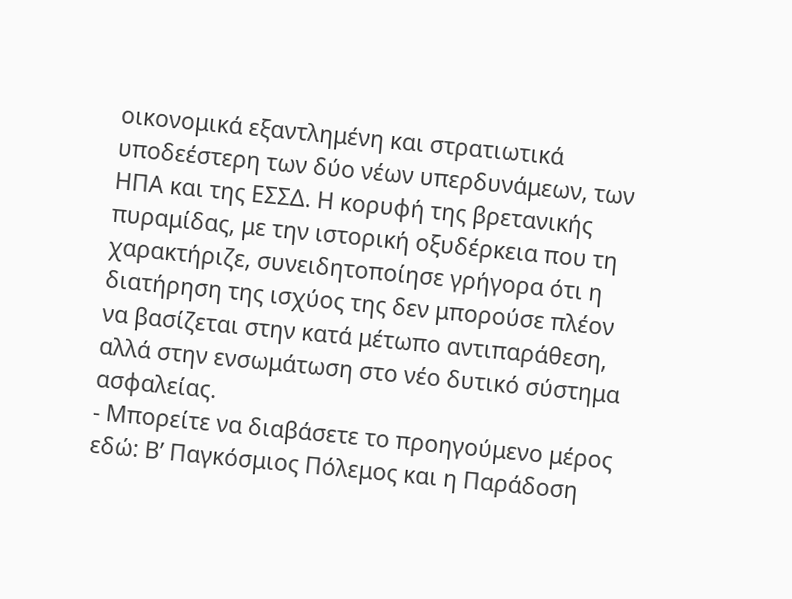οικονομικά εξαντλημένη και στρατιωτικά υποδεέστερη των δύο νέων υπερδυνάμεων, των ΗΠΑ και της ΕΣΣΔ. Η κορυφή της βρετανικής πυραμίδας, με την ιστορική οξυδέρκεια που τη χαρακτήριζε, συνειδητοποίησε γρήγορα ότι η διατήρηση της ισχύος της δεν μπορούσε πλέον να βασίζεται στην κατά μέτωπο αντιπαράθεση, αλλά στην ενσωμάτωση στο νέο δυτικό σύστημα ασφαλείας.
- Μπορείτε να διαβάσετε το προηγούμενο μέρος εδώ: Β’ Παγκόσμιος Πόλεμος και η Παράδοση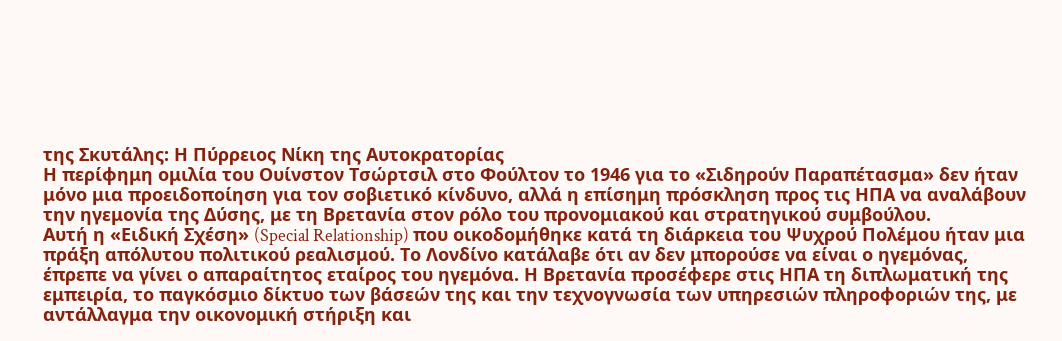της Σκυτάλης: Η Πύρρειος Νίκη της Αυτοκρατορίας
Η περίφημη ομιλία του Ουίνστον Τσώρτσιλ στο Φούλτον το 1946 για το «Σιδηρούν Παραπέτασμα» δεν ήταν μόνο μια προειδοποίηση για τον σοβιετικό κίνδυνο, αλλά η επίσημη πρόσκληση προς τις ΗΠΑ να αναλάβουν την ηγεμονία της Δύσης, με τη Βρετανία στον ρόλο του προνομιακού και στρατηγικού συμβούλου.
Αυτή η «Ειδική Σχέση» (Special Relationship) που οικοδομήθηκε κατά τη διάρκεια του Ψυχρού Πολέμου ήταν μια πράξη απόλυτου πολιτικού ρεαλισμού. Το Λονδίνο κατάλαβε ότι αν δεν μπορούσε να είναι ο ηγεμόνας, έπρεπε να γίνει ο απαραίτητος εταίρος του ηγεμόνα. Η Βρετανία προσέφερε στις ΗΠΑ τη διπλωματική της εμπειρία, το παγκόσμιο δίκτυο των βάσεών της και την τεχνογνωσία των υπηρεσιών πληροφοριών της, με αντάλλαγμα την οικονομική στήριξη και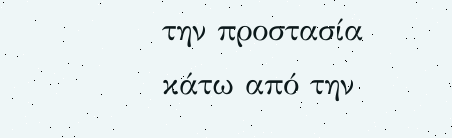την προστασία κάτω από την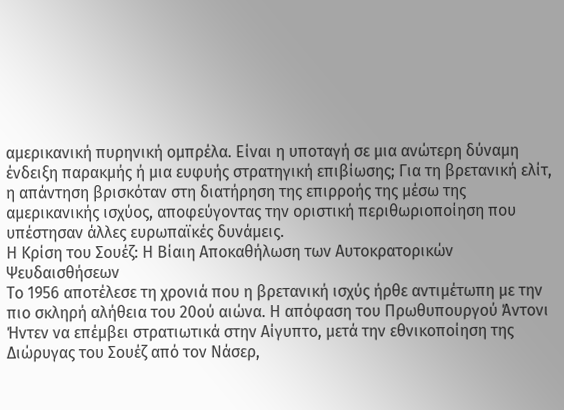αμερικανική πυρηνική ομπρέλα. Είναι η υποταγή σε μια ανώτερη δύναμη ένδειξη παρακμής ή μια ευφυής στρατηγική επιβίωσης; Για τη βρετανική ελίτ, η απάντηση βρισκόταν στη διατήρηση της επιρροής της μέσω της αμερικανικής ισχύος, αποφεύγοντας την οριστική περιθωριοποίηση που υπέστησαν άλλες ευρωπαϊκές δυνάμεις.
Η Κρίση του Σουέζ: Η Βίαιη Αποκαθήλωση των Αυτοκρατορικών Ψευδαισθήσεων
Το 1956 αποτέλεσε τη χρονιά που η βρετανική ισχύς ήρθε αντιμέτωπη με την πιο σκληρή αλήθεια του 20ού αιώνα. Η απόφαση του Πρωθυπουργού Άντονι Ήντεν να επέμβει στρατιωτικά στην Αίγυπτο, μετά την εθνικοποίηση της Διώρυγας του Σουέζ από τον Νάσερ,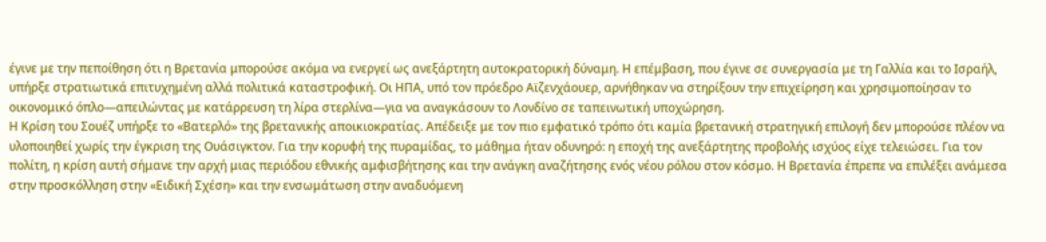έγινε με την πεποίθηση ότι η Βρετανία μπορούσε ακόμα να ενεργεί ως ανεξάρτητη αυτοκρατορική δύναμη. Η επέμβαση, που έγινε σε συνεργασία με τη Γαλλία και το Ισραήλ, υπήρξε στρατιωτικά επιτυχημένη αλλά πολιτικά καταστροφική. Οι ΗΠΑ, υπό τον πρόεδρο Αϊζενχάουερ, αρνήθηκαν να στηρίξουν την επιχείρηση και χρησιμοποίησαν το οικονομικό όπλο—απειλώντας με κατάρρευση τη λίρα στερλίνα—για να αναγκάσουν το Λονδίνο σε ταπεινωτική υποχώρηση.
Η Κρίση του Σουέζ υπήρξε το «Βατερλό» της βρετανικής αποικιοκρατίας. Απέδειξε με τον πιο εμφατικό τρόπο ότι καμία βρετανική στρατηγική επιλογή δεν μπορούσε πλέον να υλοποιηθεί χωρίς την έγκριση της Ουάσιγκτον. Για την κορυφή της πυραμίδας, το μάθημα ήταν οδυνηρό: η εποχή της ανεξάρτητης προβολής ισχύος είχε τελειώσει. Για τον πολίτη, η κρίση αυτή σήμανε την αρχή μιας περιόδου εθνικής αμφισβήτησης και την ανάγκη αναζήτησης ενός νέου ρόλου στον κόσμο. Η Βρετανία έπρεπε να επιλέξει ανάμεσα στην προσκόλληση στην «Ειδική Σχέση» και την ενσωμάτωση στην αναδυόμενη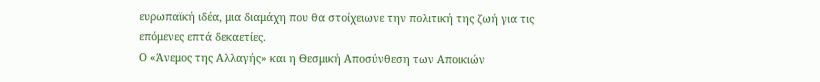ευρωπαϊκή ιδέα, μια διαμάχη που θα στοίχειωνε την πολιτική της ζωή για τις επόμενες επτά δεκαετίες.
Ο «Άνεμος της Αλλαγής» και η Θεσμική Αποσύνθεση των Αποικιών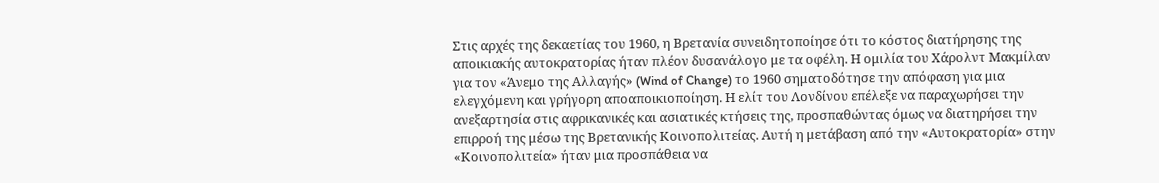Στις αρχές της δεκαετίας του 1960, η Βρετανία συνειδητοποίησε ότι το κόστος διατήρησης της αποικιακής αυτοκρατορίας ήταν πλέον δυσανάλογο με τα οφέλη. Η ομιλία του Χάρολντ Μακμίλαν για τον «Άνεμο της Αλλαγής» (Wind of Change) το 1960 σηματοδότησε την απόφαση για μια ελεγχόμενη και γρήγορη αποαποικιοποίηση. Η ελίτ του Λονδίνου επέλεξε να παραχωρήσει την ανεξαρτησία στις αφρικανικές και ασιατικές κτήσεις της, προσπαθώντας όμως να διατηρήσει την επιρροή της μέσω της Βρετανικής Κοινοπολιτείας. Αυτή η μετάβαση από την «Αυτοκρατορία» στην «Κοινοπολιτεία» ήταν μια προσπάθεια να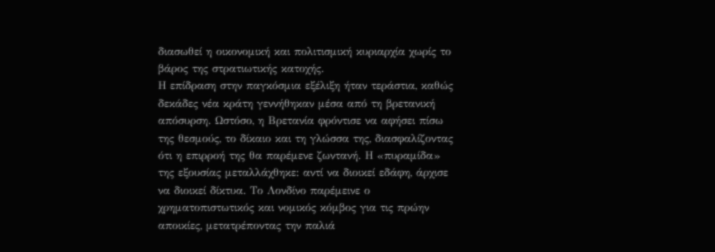διασωθεί η οικονομική και πολιτισμική κυριαρχία χωρίς το βάρος της στρατιωτικής κατοχής.
Η επίδραση στην παγκόσμια εξέλιξη ήταν τεράστια, καθώς δεκάδες νέα κράτη γεννήθηκαν μέσα από τη βρετανική απόσυρση. Ωστόσο, η Βρετανία φρόντισε να αφήσει πίσω της θεσμούς, το δίκαιο και τη γλώσσα της, διασφαλίζοντας ότι η επιρροή της θα παρέμενε ζωντανή. Η «πυραμίδα» της εξουσίας μεταλλάχθηκε: αντί να διοικεί εδάφη, άρχισε να διοικεί δίκτυα. Το Λονδίνο παρέμεινε ο χρηματοπιστωτικός και νομικός κόμβος για τις πρώην αποικίες, μετατρέποντας την παλιά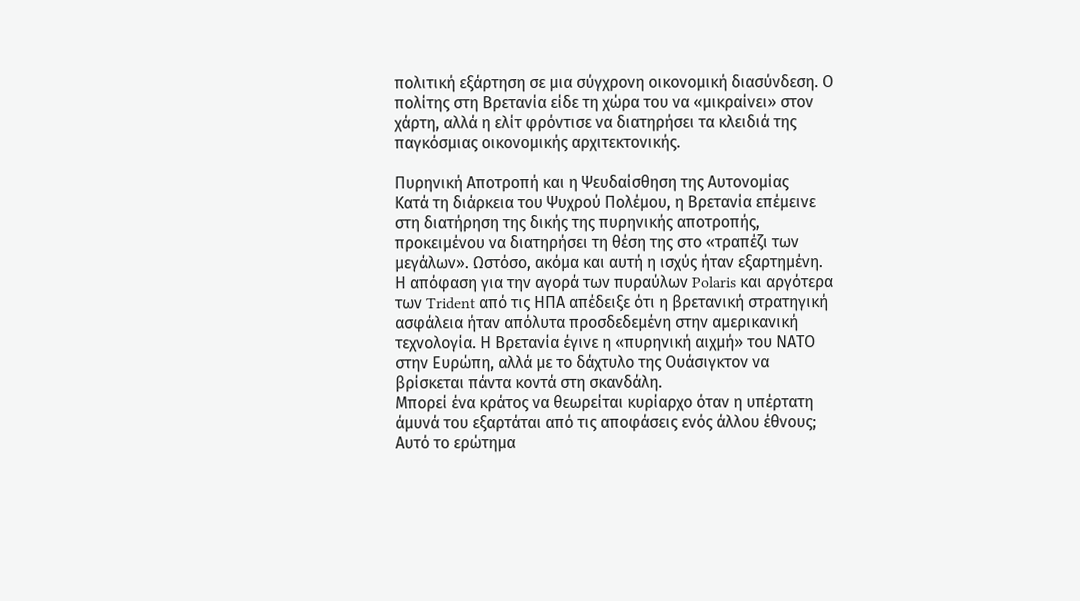πολιτική εξάρτηση σε μια σύγχρονη οικονομική διασύνδεση. Ο πολίτης στη Βρετανία είδε τη χώρα του να «μικραίνει» στον χάρτη, αλλά η ελίτ φρόντισε να διατηρήσει τα κλειδιά της παγκόσμιας οικονομικής αρχιτεκτονικής.

Πυρηνική Αποτροπή και η Ψευδαίσθηση της Αυτονομίας
Κατά τη διάρκεια του Ψυχρού Πολέμου, η Βρετανία επέμεινε στη διατήρηση της δικής της πυρηνικής αποτροπής, προκειμένου να διατηρήσει τη θέση της στο «τραπέζι των μεγάλων». Ωστόσο, ακόμα και αυτή η ισχύς ήταν εξαρτημένη. Η απόφαση για την αγορά των πυραύλων Polaris και αργότερα των Trident από τις ΗΠΑ απέδειξε ότι η βρετανική στρατηγική ασφάλεια ήταν απόλυτα προσδεδεμένη στην αμερικανική τεχνολογία. Η Βρετανία έγινε η «πυρηνική αιχμή» του ΝΑΤΟ στην Ευρώπη, αλλά με το δάχτυλο της Ουάσιγκτον να βρίσκεται πάντα κοντά στη σκανδάλη.
Μπορεί ένα κράτος να θεωρείται κυρίαρχο όταν η υπέρτατη άμυνά του εξαρτάται από τις αποφάσεις ενός άλλου έθνους; Αυτό το ερώτημα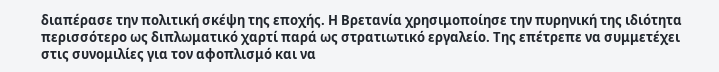διαπέρασε την πολιτική σκέψη της εποχής. Η Βρετανία χρησιμοποίησε την πυρηνική της ιδιότητα περισσότερο ως διπλωματικό χαρτί παρά ως στρατιωτικό εργαλείο. Της επέτρεπε να συμμετέχει στις συνομιλίες για τον αφοπλισμό και να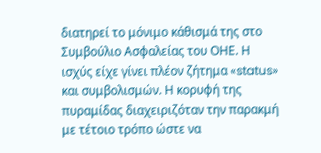διατηρεί το μόνιμο κάθισμά της στο Συμβούλιο Ασφαλείας του ΟΗΕ. Η ισχύς είχε γίνει πλέον ζήτημα «status» και συμβολισμών. Η κορυφή της πυραμίδας διαχειριζόταν την παρακμή με τέτοιο τρόπο ώστε να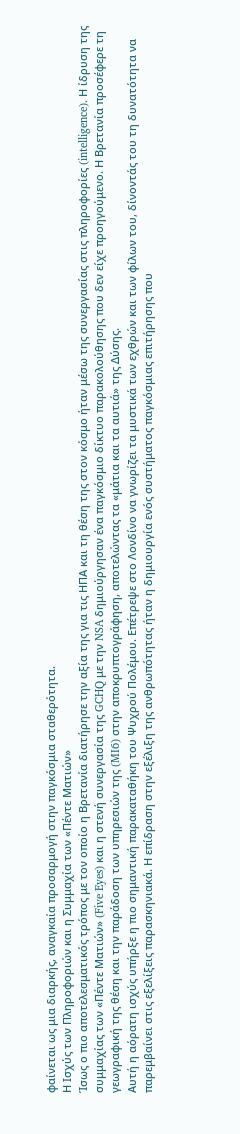φαίνεται ως μια διαρκής, αναγκαία προσαρμογή στην παγκόσμια σταθερότητα.
Η Ισχύς των Πληροφοριών και η Συμμαχία των «Πέντε Ματιών»
Ίσως ο πιο αποτελεσματικός τρόπος με τον οποίο η Βρετανία διατήρησε την αξία της για τις ΗΠΑ και τη θέση της στον κόσμο ήταν μέσω της συνεργασίας στις πληροφορίες (intelligence). Η ίδρυση της συμμαχίας των «Πέντε Ματιών» (Five Eyes) και η στενή συνεργασία της GCHQ με την NSA δημιούργησαν ένα παγκόσμιο δίκτυο παρακολούθησης που δεν είχε προηγούμενο. Η Βρετανία προσέφερε τη γεωγραφική της θέση και την παράδοση των υπηρεσιών της (MI6) στην αποκρυπτογράφηση, αποτελώντας τα «μάτια και τα αυτιά» της Δύσης.
Αυτή η αόρατη ισχύς υπήρξε η πιο σημαντική παρακαταθήκη του Ψυχρού Πολέμου. Επέτρεψε στο Λονδίνο να γνωρίζει τα μυστικά των εχθρών και των φίλων του, δίνοντάς του τη δυνατότητα να παρεμβαίνει στις εξελίξεις παρασκηνιακά. Η επίδραση στην εξέλιξη της ανθρωπότητας ήταν η δημιουργία ενός συστήματος παγκόσμιας επιτήρησης που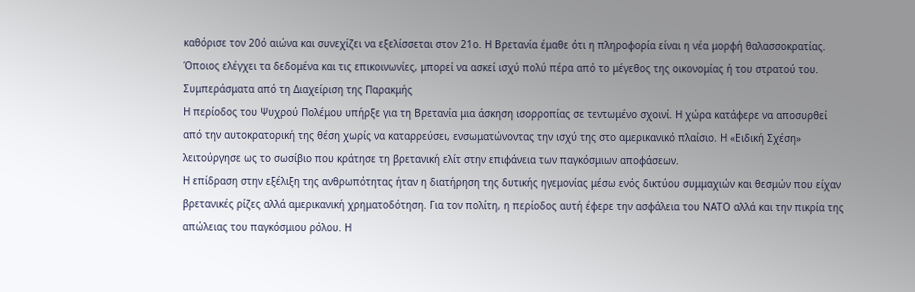καθόρισε τον 20ό αιώνα και συνεχίζει να εξελίσσεται στον 21ο. Η Βρετανία έμαθε ότι η πληροφορία είναι η νέα μορφή θαλασσοκρατίας. Όποιος ελέγχει τα δεδομένα και τις επικοινωνίες, μπορεί να ασκεί ισχύ πολύ πέρα από το μέγεθος της οικονομίας ή του στρατού του.
Συμπεράσματα από τη Διαχείριση της Παρακμής
Η περίοδος του Ψυχρού Πολέμου υπήρξε για τη Βρετανία μια άσκηση ισορροπίας σε τεντωμένο σχοινί. Η χώρα κατάφερε να αποσυρθεί από την αυτοκρατορική της θέση χωρίς να καταρρεύσει, ενσωματώνοντας την ισχύ της στο αμερικανικό πλαίσιο. Η «Ειδική Σχέση» λειτούργησε ως το σωσίβιο που κράτησε τη βρετανική ελίτ στην επιφάνεια των παγκόσμιων αποφάσεων.
Η επίδραση στην εξέλιξη της ανθρωπότητας ήταν η διατήρηση της δυτικής ηγεμονίας μέσω ενός δικτύου συμμαχιών και θεσμών που είχαν βρετανικές ρίζες αλλά αμερικανική χρηματοδότηση. Για τον πολίτη, η περίοδος αυτή έφερε την ασφάλεια του ΝΑΤΟ αλλά και την πικρία της απώλειας του παγκόσμιου ρόλου. Η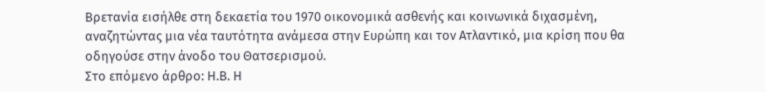Βρετανία εισήλθε στη δεκαετία του 1970 οικονομικά ασθενής και κοινωνικά διχασμένη, αναζητώντας μια νέα ταυτότητα ανάμεσα στην Ευρώπη και τον Ατλαντικό, μια κρίση που θα οδηγούσε στην άνοδο του Θατσερισμού.
Στο επόμενο άρθρο: Η.Β. Η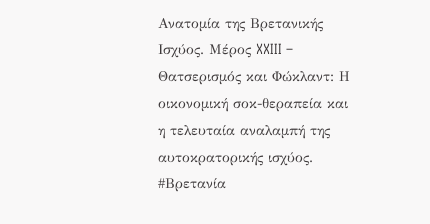Ανατομία της Βρετανικής Ισχύος. Μέρος XXIII – Θατσερισμός και Φώκλαντ: Η οικονομική σοκ-θεραπεία και η τελευταία αναλαμπή της αυτοκρατορικής ισχύος.
#Βρετανία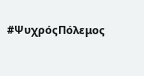#ΨυχρόςΠόλεμος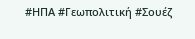#ΗΠΑ #Γεωπολιτική #Σουέζ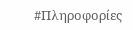#Πληροφορίες